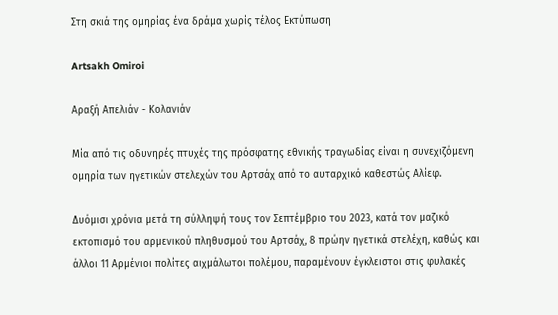Στη σκιά της ομηρίας ένα δράμα χωρίς τέλος Εκτύπωση

Artsakh Omiroi

Αραξή Απελιάν - Κολανιάν

Μία από τις οδυνηρές πτυχές της πρόσφατης εθνικής τραγωδίας είναι η συνεχιζόμενη ομηρία των ηγετικών στελεχών του Αρτσάχ από το αυταρχικό καθεστώς Αλίεφ.

Δυόμισι χρόνια μετά τη σύλληψή τους τον Σεπτέμβριο του 2023, κατά τον μαζικό εκτοπισμό του αρμενικού πληθυσμού του Αρτσάχ, 8 πρώην ηγετικά στελέχη, καθώς και άλλοι 11 Αρμένιοι πολίτες αιχμάλωτοι πολέμου, παραμένουν έγκλειστοι στις φυλακές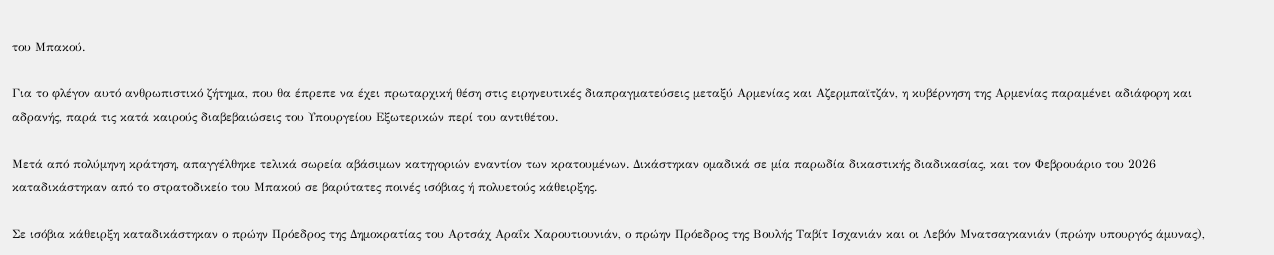του Μπακού.

Για το φλέγον αυτό ανθρωπιστικό ζήτημα, που θα έπρεπε να έχει πρωταρχική θέση στις ειρηνευτικές διαπραγματεύσεις μεταξύ Αρμενίας και Αζερμπαϊτζάν, η κυβέρνηση της Αρμενίας παραμένει αδιάφορη και αδρανής, παρά τις κατά καιρούς διαβεβαιώσεις του Υπουργείου Εξωτερικών περί του αντιθέτου.

Μετά από πολύμηνη κράτηση, απαγγέλθηκε τελικά σωρεία αβάσιμων κατηγοριών εναντίον των κρατουμένων. Δικάστηκαν ομαδικά σε μία παρωδία δικαστικής διαδικασίας, και τον Φεβρουάριο του 2026 καταδικάστηκαν από το στρατοδικείο του Μπακού σε βαρύτατες ποινές ισόβιας ή πολυετούς κάθειρξης.

Σε ισόβια κάθειρξη καταδικάστηκαν ο πρώην Πρόεδρος της Δημοκρατίας του Αρτσάχ Αραΐκ Χαρουτιουνιάν, ο πρώην Πρόεδρος της Βουλής Ταβίτ Ισχανιάν και οι Λεβόν Μνατσαγκανιάν (πρώην υπουργός άμυνας),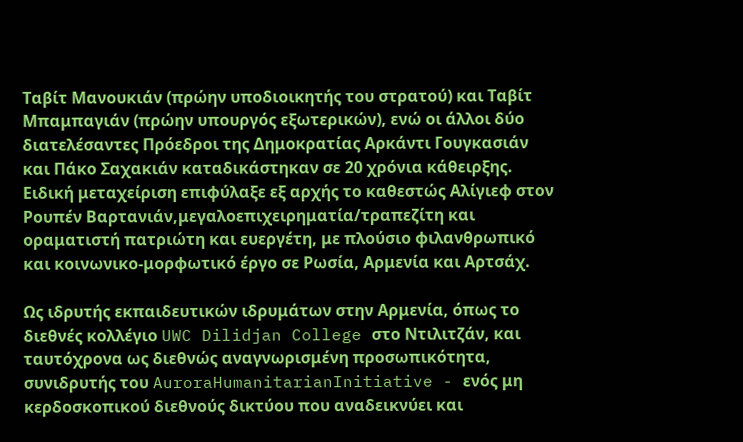Ταβίτ Μανουκιάν (πρώην υποδιοικητής του στρατού) και Ταβίτ Μπαμπαγιάν (πρώην υπουργός εξωτερικών), ενώ οι άλλοι δύο διατελέσαντες Πρόεδροι της Δημοκρατίας Αρκάντι Γουγκασιάν και Πάκο Σαχακιάν καταδικάστηκαν σε 20 χρόνια κάθειρξης. Ειδική μεταχείριση επιφύλαξε εξ αρχής το καθεστώς Αλίγιεφ στον Ρουπέν Βαρτανιάν,μεγαλοεπιχειρηματία/τραπεζίτη και οραματιστή πατριώτη και ευεργέτη, με πλούσιο φιλανθρωπικό και κοινωνικο-μορφωτικό έργο σε Ρωσία, Αρμενία και Αρτσάχ.

Ως ιδρυτής εκπαιδευτικών ιδρυμάτων στην Αρμενία, όπως το διεθνές κολλέγιο UWC Dilidjan College στο Ντιλιτζάν, και ταυτόχρονα ως διεθνώς αναγνωρισμένη προσωπικότητα, συνιδρυτής του AuroraHumanitarianInitiative - ενός μη κερδοσκοπικού διεθνούς δικτύου που αναδεικνύει και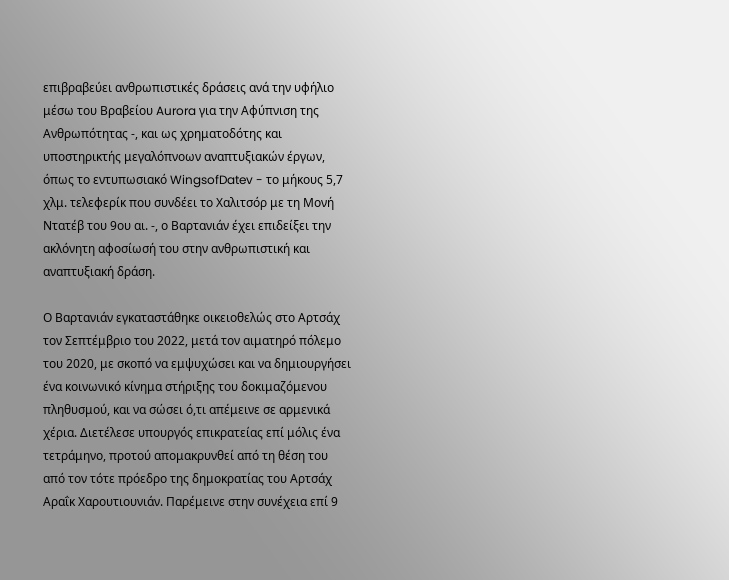επιβραβεύει ανθρωπιστικές δράσεις ανά την υφήλιο μέσω του Βραβείου Aurora για την Αφύπνιση της Ανθρωπότητας -, και ως χρηματοδότης και υποστηρικτής μεγαλόπνοων αναπτυξιακών έργων, όπως το εντυπωσιακό WingsofDatev - το μήκους 5,7 χλμ. τελεφερίκ που συνδέει το Χαλιτσόρ με τη Μονή Ντατέβ του 9ου αι. -, ο Βαρτανιάν έχει επιδείξει την ακλόνητη αφοσίωσή του στην ανθρωπιστική και αναπτυξιακή δράση.

Ο Βαρτανιάν εγκαταστάθηκε οικειοθελώς στο Αρτσάχ τον Σεπτέμβριο του 2022, μετά τον αιματηρό πόλεμο του 2020, με σκοπό να εμψυχώσει και να δημιουργήσει ένα κοινωνικό κίνημα στήριξης του δοκιμαζόμενου πληθυσμού, και να σώσει ό,τι απέμεινε σε αρμενικά χέρια. Διετέλεσε υπουργός επικρατείας επί μόλις ένα τετράμηνο, προτού απομακρυνθεί από τη θέση του από τον τότε πρόεδρο της δημοκρατίας του Αρτσάχ Αραΐκ Χαρουτιουνιάν. Παρέμεινε στην συνέχεια επί 9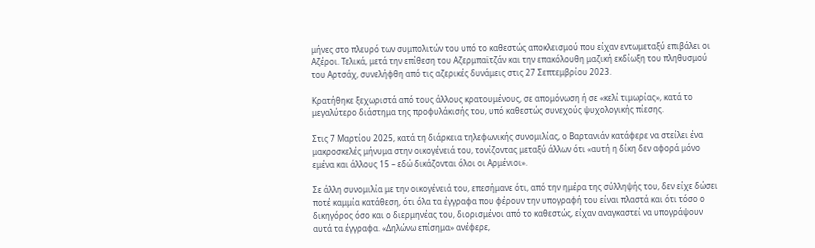μήνες στο πλευρό των συμπολιτών του υπό το καθεστώς αποκλεισμού που είχαν εντωμεταξύ επιβάλει οι Αζέροι. Τελικά, μετά την επίθεση του Αζερμπαϊτζάν και την επακόλουθη μαζική εκδίωξη του πληθυσμού του Αρτσάχ, συνελήφθη από τις αζερικές δυνάμεις στις 27 Σεπτεμβρίου 2023.

Κρατήθηκε ξεχωριστά από τους άλλους κρατουμένους, σε απομόνωση ή σε «κελί τιμωρίας», κατά το μεγαλύτερο διάστημα της προφυλάκισής του, υπό καθεστώς συνεχούς ψυχολογικής πίεσης.

Στις 7 Μαρτίου 2025, κατά τη διάρκεια τηλεφωνικής συνομιλίας, ο Βαρτανιάν κατάφερε να στείλει ένα μακροσκελές μήνυμα στην οικογένειά του, τονίζοντας μεταξύ άλλων ότι «αυτή η δίκη δεν αφορά μόνο εμένα και άλλους 15 – εδώ δικάζονται όλοι οι Αρμένιοι».

Σε άλλη συνομιλία με την οικογένειά του, επεσήμανε ότι, από την ημέρα της σύλληψής του, δεν είχε δώσει ποτέ καμμία κατάθεση, ότι όλα τα έγγραφα που φέρουν την υπογραφή του είναι πλαστά και ότι τόσο ο δικηγόρος όσο και ο διερμηνέας του, διορισμένοι από το καθεστώς, είχαν αναγκαστεί να υπογράψουν αυτά τα έγγραφα. «Δηλώνω επίσημα» ανέφερε,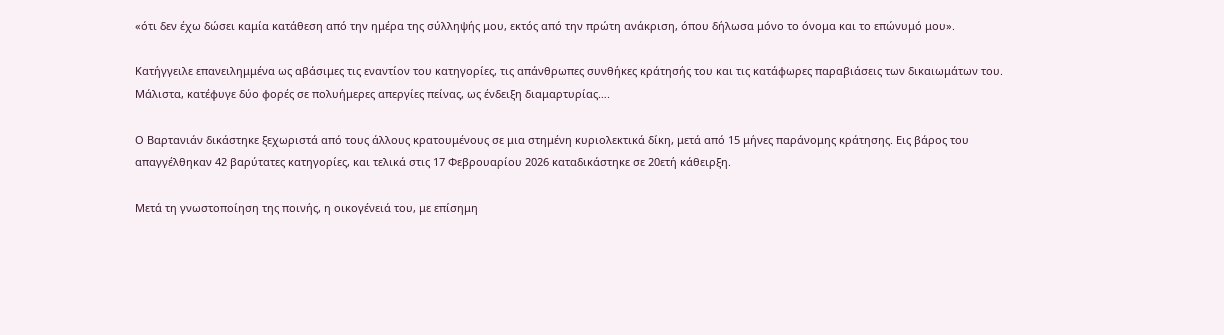«ότι δεν έχω δώσει καμία κατάθεση από την ημέρα της σύλληψής μου, εκτός από την πρώτη ανάκριση, όπου δήλωσα μόνο το όνομα και το επώνυμό μου».

Κατήγγειλε επανειλημμένα ως αβάσιμες τις εναντίον του κατηγορίες, τις απάνθρωπες συνθήκες κράτησής του και τις κατάφωρες παραβιάσεις των δικαιωμάτων του. Μάλιστα, κατέφυγε δύο φορές σε πολυήμερες απεργίες πείνας, ως ένδειξη διαμαρτυρίας….

Ο Βαρτανιάν δικάστηκε ξεχωριστά από τους άλλους κρατουμένους σε μια στημένη κυριολεκτικά δίκη, μετά από 15 μήνες παράνομης κράτησης. Εις βάρος του απαγγέλθηκαν 42 βαρύτατες κατηγορίες, και τελικά στις 17 Φεβρουαρίου 2026 καταδικάστηκε σε 20ετή κάθειρξη.

Μετά τη γνωστοποίηση της ποινής, η οικογένειά του, με επίσημη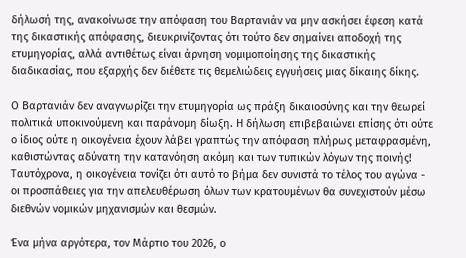δήλωσή της, ανακοίνωσε την απόφαση του Βαρτανιάν να μην ασκήσει έφεση κατά της δικαστικής απόφασης, διευκρινίζοντας ότι τούτο δεν σημαίνει αποδοχή της ετυμηγορίας, αλλά αντιθέτως είναι άρνηση νομιμοποίησης της δικαστικής διαδικασίας, που εξαρχής δεν διέθετε τις θεμελιώδεις εγγυήσεις μιας δίκαιης δίκης.

Ο Βαρτανιάν δεν αναγνωρίζει την ετυμηγορία ως πράξη δικαιοσύνης και την θεωρεί πολιτικά υποκινούμενη και παράνομη δίωξη. Η δήλωση επιβεβαιώνει επίσης ότι ούτε ο ίδιος ούτε η οικογένεια έχουν λάβει γραπτώς την απόφαση πλήρως μεταφρασμένη, καθιστώντας αδύνατη την κατανόηση ακόμη και των τυπικών λόγων της ποινής! Ταυτόχρονα, η οικογένεια τονίζει ότι αυτό το βήμα δεν συνιστά το τέλος του αγώνα - οι προσπάθειες για την απελευθέρωση όλων των κρατουμένων θα συνεχιστούν μέσω διεθνών νομικών μηχανισμών και θεσμών.

Ένα μήνα αργότερα, τον Μάρτιο του 2026, ο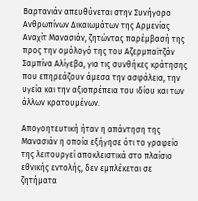Βαρτανιάν απευθύνεται στην Συνήγορο Ανθρωπίνων Δικαιωμάτων της Αρμενίας Αναχίτ Μανασιάν, ζητώντας παρέμβασή της προς την ομόλογό της του Αζερμπαϊτζάν Σαμπίνα Αλίγεβα, για τις συνθήκες κράτησης που επηρεάζουν άμεσα την ασφάλεια, την υγεία και την αξιοπρέπεια του ιδίου και των άλλων κρατουμένων.

Απογοητευτική ήταν η απάντηση της Μανασιάν η οποία εξήγησε ότι το γραφείο της λειτουργεί αποκλειστικά στο πλαίσιο εθνικής εντολής, δεν εμπλέκεται σε ζητήματα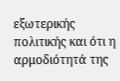εξωτερικής πολιτικής και ότι η αρμοδιότητά της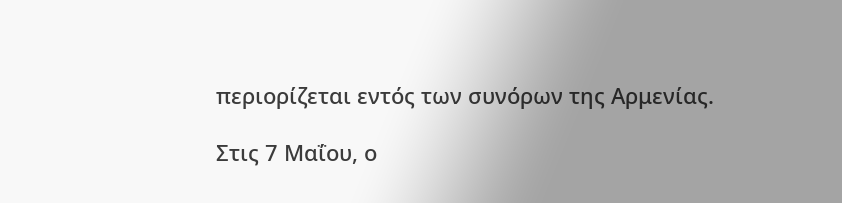περιορίζεται εντός των συνόρων της Αρμενίας.

Στις 7 Μαΐου, ο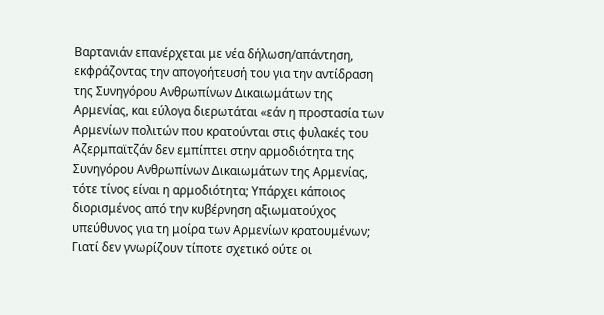Βαρτανιάν επανέρχεται με νέα δήλωση/απάντηση, εκφράζοντας την απογοήτευσή του για την αντίδραση της Συνηγόρου Ανθρωπίνων Δικαιωμάτων της Αρμενίας, και εύλογα διερωτάται «εάν η προστασία των Αρμενίων πολιτών που κρατούνται στις φυλακές του Αζερμπαϊτζάν δεν εμπίπτει στην αρμοδιότητα της Συνηγόρου Ανθρωπίνων Δικαιωμάτων της Αρμενίας, τότε τίνος είναι η αρμοδιότητα; Υπάρχει κάποιος διορισμένος από την κυβέρνηση αξιωματούχος υπεύθυνος για τη μοίρα των Αρμενίων κρατουμένων; Γιατί δεν γνωρίζουν τίποτε σχετικό ούτε οι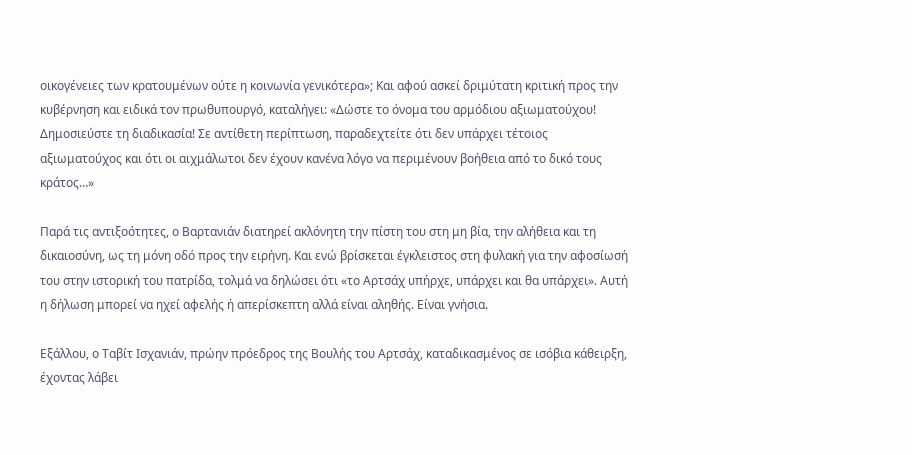οικογένειες των κρατουμένων ούτε η κοινωνία γενικότερα»; Και αφού ασκεί δριμύτατη κριτική προς την κυβέρνηση και ειδικά τον πρωθυπουργό, καταλήγει: «Δώστε το όνομα του αρμόδιου αξιωματούχου! Δημοσιεύστε τη διαδικασία! Σε αντίθετη περίπτωση, παραδεχτείτε ότι δεν υπάρχει τέτοιος αξιωματούχος και ότι οι αιχμάλωτοι δεν έχουν κανένα λόγο να περιμένουν βοήθεια από το δικό τους κράτος…»

Παρά τις αντιξοότητες, ο Βαρτανιάν διατηρεί ακλόνητη την πίστη του στη μη βία, την αλήθεια και τη δικαιοσύνη, ως τη μόνη οδό προς την ειρήνη. Και ενώ βρίσκεται έγκλειστος στη φυλακή για την αφοσίωσή του στην ιστορική του πατρίδα, τολμά να δηλώσει ότι «το Αρτσάχ υπήρχε, υπάρχει και θα υπάρχει». Αυτή η δήλωση μπορεί να ηχεί αφελής ή απερίσκεπτη αλλά είναι αληθής. Είναι γνήσια.

Εξάλλου, ο Ταβίτ Ισχανιάν, πρώην πρόεδρος της Βουλής του Αρτσάχ, καταδικασμένος σε ισόβια κάθειρξη, έχοντας λάβει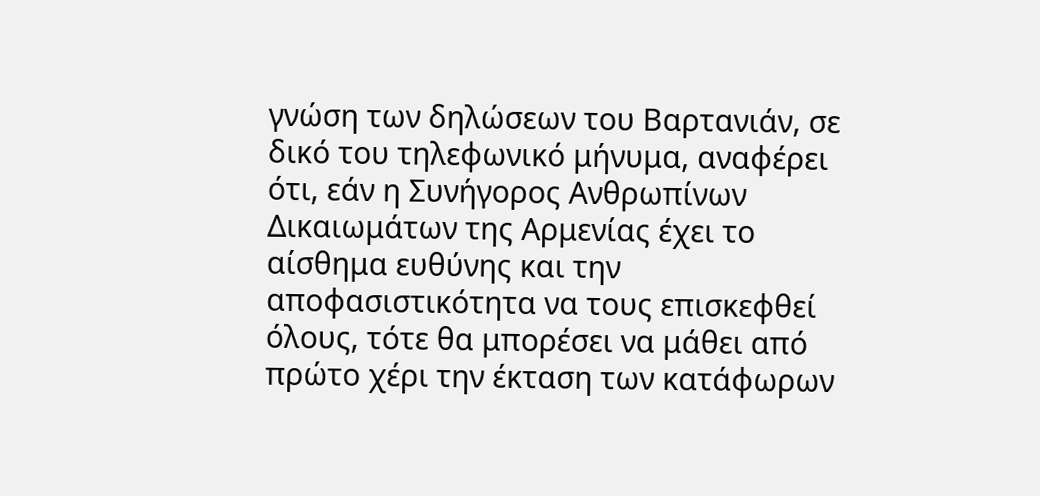γνώση των δηλώσεων του Βαρτανιάν, σε δικό του τηλεφωνικό μήνυμα, αναφέρει ότι, εάν η Συνήγορος Ανθρωπίνων Δικαιωμάτων της Αρμενίας έχει το αίσθημα ευθύνης και την αποφασιστικότητα να τους επισκεφθεί όλους, τότε θα μπορέσει να μάθει από πρώτο χέρι την έκταση των κατάφωρων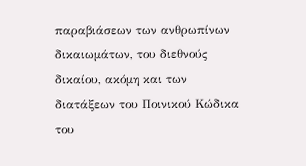παραβιάσεων των ανθρωπίνων δικαιωμάτων, του διεθνούς δικαίου, ακόμη και των διατάξεων του Ποινικού Κώδικα του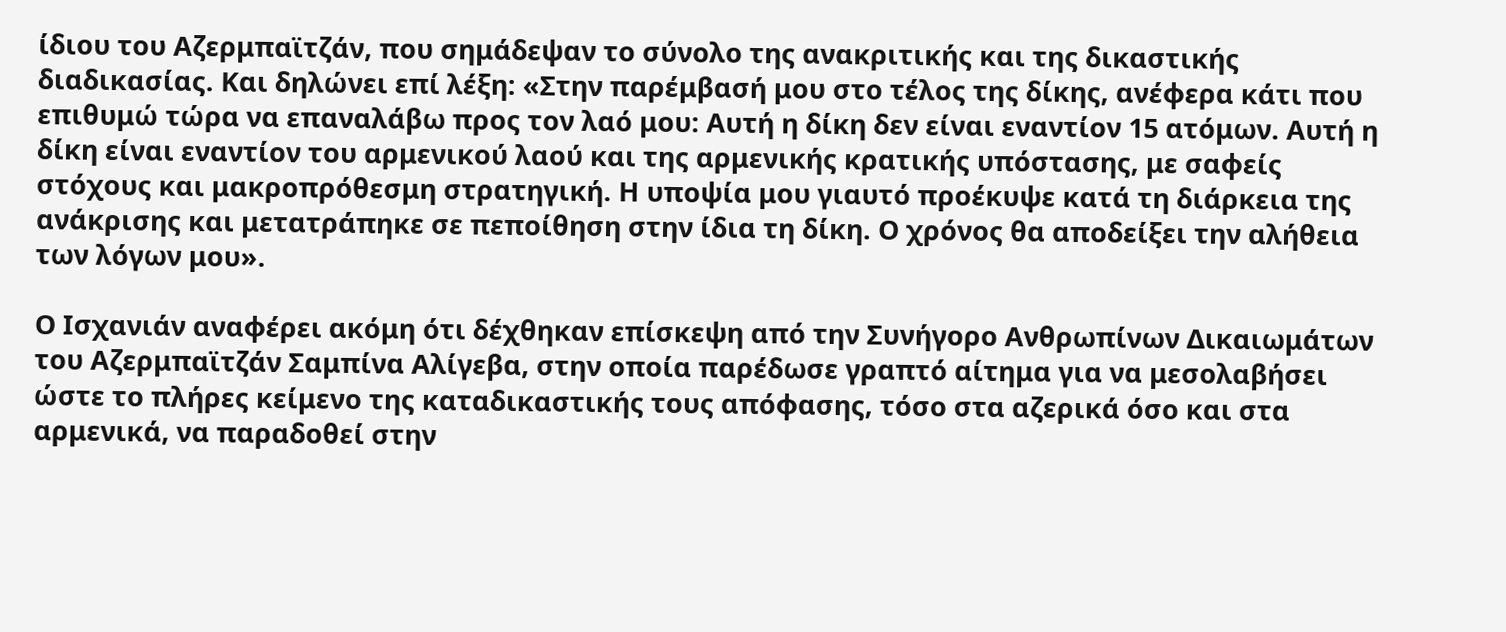ίδιου του Αζερμπαϊτζάν, που σημάδεψαν το σύνολο της ανακριτικής και της δικαστικής διαδικασίας. Και δηλώνει επί λέξη: «Στην παρέμβασή μου στο τέλος της δίκης, ανέφερα κάτι που επιθυμώ τώρα να επαναλάβω προς τον λαό μου: Αυτή η δίκη δεν είναι εναντίον 15 ατόμων. Αυτή η δίκη είναι εναντίον του αρμενικού λαού και της αρμενικής κρατικής υπόστασης, με σαφείς στόχους και μακροπρόθεσμη στρατηγική. Η υποψία μου γιαυτό προέκυψε κατά τη διάρκεια της ανάκρισης και μετατράπηκε σε πεποίθηση στην ίδια τη δίκη. Ο χρόνος θα αποδείξει την αλήθεια των λόγων μου».

Ο Ισχανιάν αναφέρει ακόμη ότι δέχθηκαν επίσκεψη από την Συνήγορο Ανθρωπίνων Δικαιωμάτων του Αζερμπαϊτζάν Σαμπίνα Αλίγεβα, στην οποία παρέδωσε γραπτό αίτημα για να μεσολαβήσει ώστε το πλήρες κείμενο της καταδικαστικής τους απόφασης, τόσο στα αζερικά όσο και στα αρμενικά, να παραδοθεί στην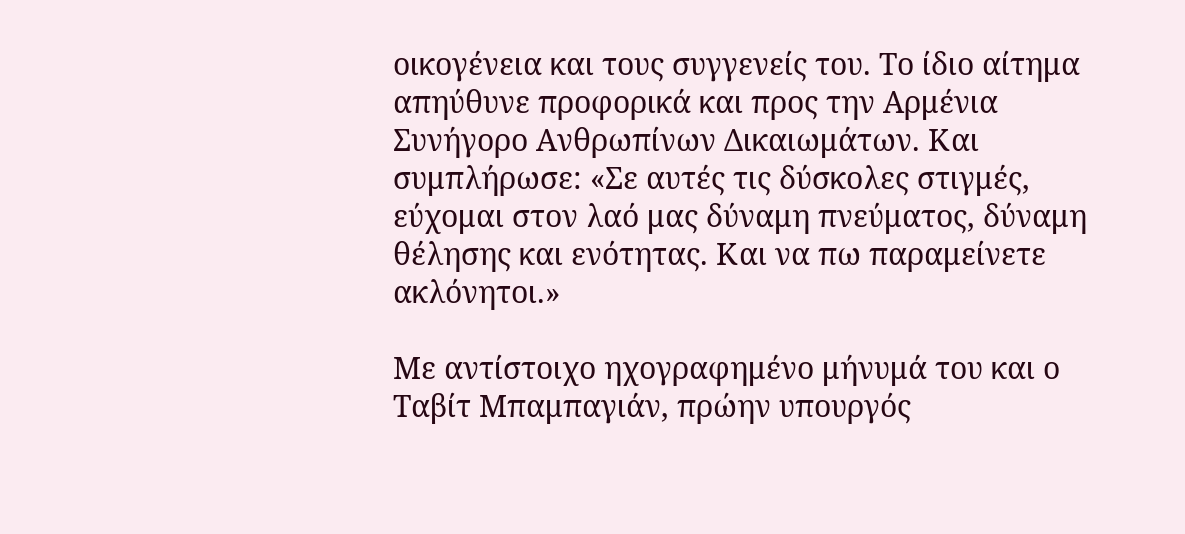οικογένεια και τους συγγενείς του. Το ίδιο αίτημα απηύθυνε προφορικά και προς την Αρμένια Συνήγορο Ανθρωπίνων Δικαιωμάτων. Και συμπλήρωσε: «Σε αυτές τις δύσκολες στιγμές, εύχομαι στον λαό μας δύναμη πνεύματος, δύναμη θέλησης και ενότητας. Και να πω παραμείνετε ακλόνητοι.»

Με αντίστοιχο ηχογραφημένο μήνυμά του και ο Ταβίτ Μπαμπαγιάν, πρώην υπουργός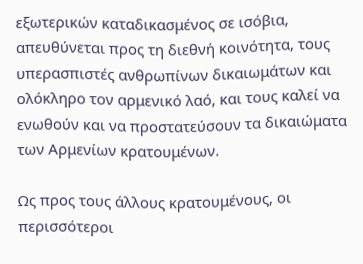εξωτερικών καταδικασμένος σε ισόβια, απευθύνεται προς τη διεθνή κοινότητα, τους υπερασπιστές ανθρωπίνων δικαιωμάτων και ολόκληρο τον αρμενικό λαό, και τους καλεί να ενωθούν και να προστατεύσουν τα δικαιώματα των Αρμενίων κρατουμένων.

Ως προς τους άλλους κρατουμένους, οι περισσότεροι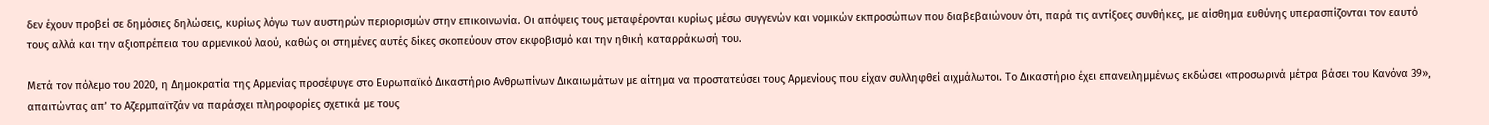δεν έχουν προβεί σε δημόσιες δηλώσεις, κυρίως λόγω των αυστηρών περιορισμών στην επικοινωνία. Οι απόψεις τους μεταφέρονται κυρίως μέσω συγγενών και νομικών εκπροσώπων που διαβεβαιώνουν ότι, παρά τις αντίξοες συνθήκες, με αίσθημα ευθύνης υπερασπίζονται τον εαυτό τους αλλά και την αξιοπρέπεια του αρμενικού λαού, καθώς οι στημένες αυτές δίκες σκοπεύουν στον εκφοβισμό και την ηθική καταρράκωσή του.

Μετά τον πόλεμο του 2020, η Δημοκρατία της Αρμενίας προσέφυγε στο Ευρωπαϊκό Δικαστήριο Ανθρωπίνων Δικαιωμάτων με αίτημα να προστατεύσει τους Αρμενίους που είχαν συλληφθεί αιχμάλωτοι. Το Δικαστήριο έχει επανειλημμένως εκδώσει «προσωρινά μέτρα βάσει του Κανόνα 39», απαιτώντας απ’ το Αζερμπαϊτζάν να παράσχει πληροφορίες σχετικά με τους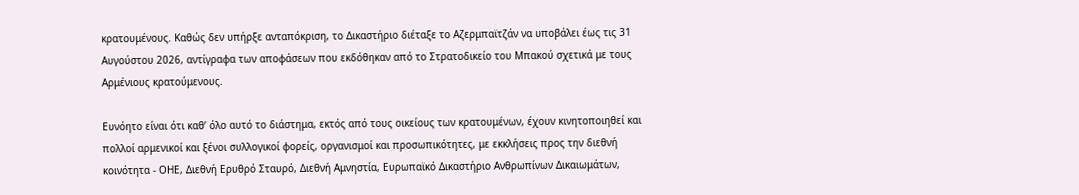κρατουμένους. Καθώς δεν υπήρξε ανταπόκριση, το Δικαστήριο διέταξε το Αζερμπαϊτζάν να υποβάλει έως τις 31 Αυγούστου 2026, αντίγραφα των αποφάσεων που εκδόθηκαν από το Στρατοδικείο του Μπακού σχετικά με τους Αρμένιους κρατούμενους.

Ευνόητο είναι ότι καθ’ όλο αυτό το διάστημα, εκτός από τους οικείους των κρατουμένων, έχουν κινητοποιηθεί και πολλοί αρμενικοί και ξένοι συλλογικοί φορείς, οργανισμοί και προσωπικότητες, με εκκλήσεις προς την διεθνή κοινότητα - ΟΗΕ, Διεθνή Ερυθρό Σταυρό, Διεθνή Αμνηστία, Ευρωπαϊκό Δικαστήριο Ανθρωπίνων Δικαιωμάτων,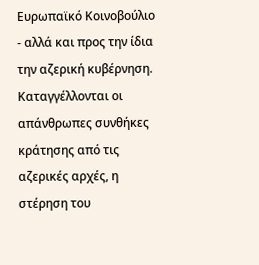Ευρωπαϊκό Κοινοβούλιο - αλλά και προς την ίδια την αζερική κυβέρνηση. Καταγγέλλονται οι απάνθρωπες συνθήκες κράτησης από τις αζερικές αρχές, η στέρηση του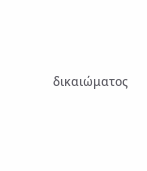δικαιώματος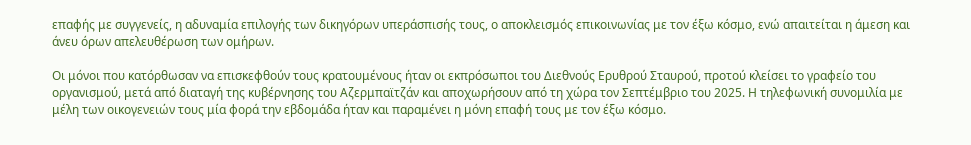επαφής με συγγενείς, η αδυναμία επιλογής των δικηγόρων υπεράσπισής τους, ο αποκλεισμός επικοινωνίας με τον έξω κόσμο, ενώ απαιτείται η άμεση και άνευ όρων απελευθέρωση των ομήρων.

Οι μόνοι που κατόρθωσαν να επισκεφθούν τους κρατουμένους ήταν οι εκπρόσωποι του Διεθνούς Ερυθρού Σταυρού, προτού κλείσει το γραφείο του οργανισμού, μετά από διαταγή της κυβέρνησης του Αζερμπαϊτζάν και αποχωρήσουν από τη χώρα τον Σεπτέμβριο του 2025. Η τηλεφωνική συνομιλία με μέλη των οικογενειών τους μία φορά την εβδομάδα ήταν και παραμένει η μόνη επαφή τους με τον έξω κόσμο.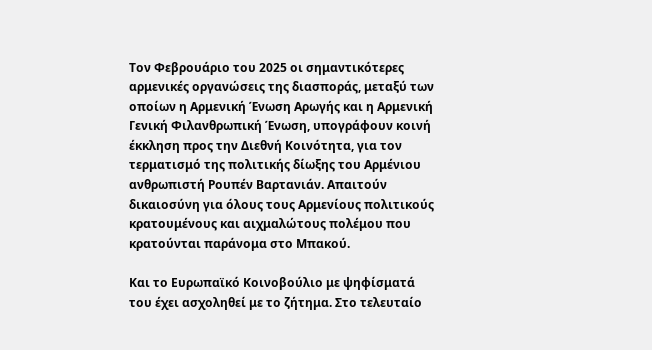Τον Φεβρουάριο του 2025 οι σημαντικότερες αρμενικές οργανώσεις της διασποράς, μεταξύ των οποίων η Αρμενική Ένωση Αρωγής και η Αρμενική Γενική Φιλανθρωπική Ένωση, υπογράφουν κοινή έκκληση προς την Διεθνή Κοινότητα, για τον τερματισμό της πολιτικής δίωξης του Αρμένιου ανθρωπιστή Ρουπέν Βαρτανιάν. Απαιτούν δικαιοσύνη για όλους τους Αρμενίους πολιτικούς κρατουμένους και αιχμαλώτους πολέμου που κρατούνται παράνομα στο Μπακού.

Και το Ευρωπαϊκό Κοινοβούλιο με ψηφίσματά του έχει ασχοληθεί με το ζήτημα. Στο τελευταίο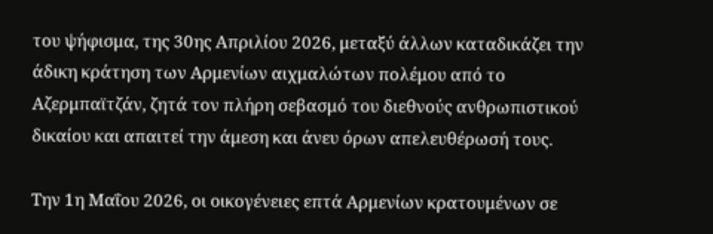του ψήφισμα, της 30ης Απριλίου 2026, μεταξύ άλλων καταδικάζει την άδικη κράτηση των Αρμενίων αιχμαλώτων πολέμου από το Αζερμπαϊτζάν, ζητά τον πλήρη σεβασμό του διεθνούς ανθρωπιστικού δικαίου και απαιτεί την άμεση και άνευ όρων απελευθέρωσή τους.

Την 1η Μαΐου 2026, οι οικογένειες επτά Αρμενίων κρατουμένων σε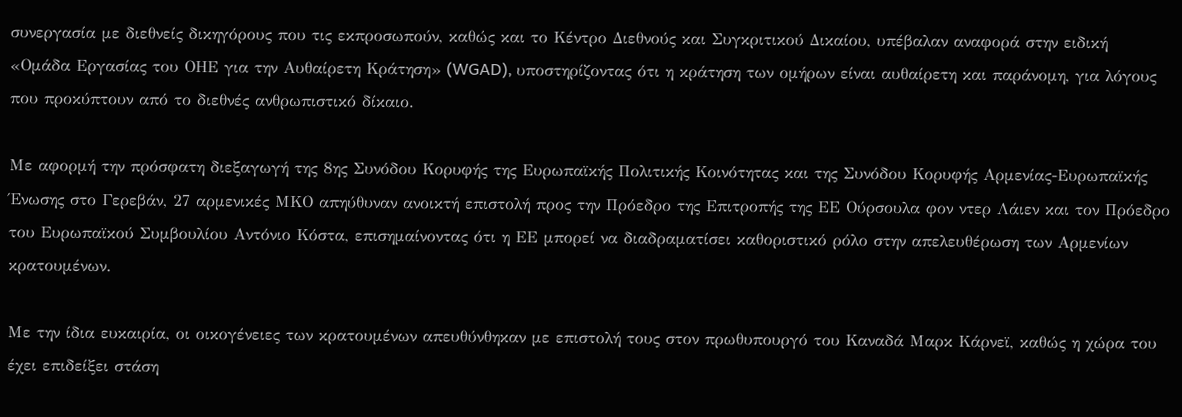συνεργασία με διεθνείς δικηγόρους που τις εκπροσωπούν, καθώς και το Κέντρο Διεθνούς και Συγκριτικού Δικαίου, υπέβαλαν αναφορά στην ειδική «Ομάδα Εργασίας του ΟΗΕ για την Αυθαίρετη Κράτηση» (WGAD), υποστηρίζοντας ότι η κράτηση των ομήρων είναι αυθαίρετη και παράνομη, για λόγους που προκύπτουν από το διεθνές ανθρωπιστικό δίκαιο.

Με αφορμή την πρόσφατη διεξαγωγή της 8ης Συνόδου Κορυφής της Ευρωπαϊκής Πολιτικής Κοινότητας και της Συνόδου Κορυφής Αρμενίας-Ευρωπαϊκής Ένωσης στο Γερεβάν, 27 αρμενικές ΜΚΟ απηύθυναν ανοικτή επιστολή προς την Πρόεδρο της Επιτροπής της ΕΕ Ούρσουλα φον ντερ Λάιεν και τον Πρόεδρο του Ευρωπαϊκού Συμβουλίου Αντόνιο Κόστα, επισημαίνοντας ότι η ΕΕ μπορεί να διαδραματίσει καθοριστικό ρόλο στην απελευθέρωση των Αρμενίων κρατουμένων.

Με την ίδια ευκαιρία, οι οικογένειες των κρατουμένων απευθύνθηκαν με επιστολή τους στον πρωθυπουργό του Καναδά Μαρκ Κάρνεϊ, καθώς η χώρα του έχει επιδείξει στάση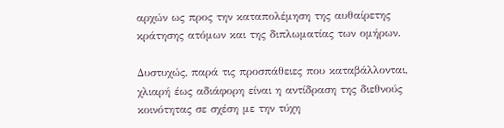αρχών ως προς την καταπολέμηση της αυθαίρετης κράτησης ατόμων και της διπλωματίας των ομήρων.

Δυστυχώς, παρά τις προσπάθειες που καταβάλλονται, χλιαρή έως αδιάφορη είναι η αντίδραση της διεθνούς κοινότητας σε σχέση με την τύχη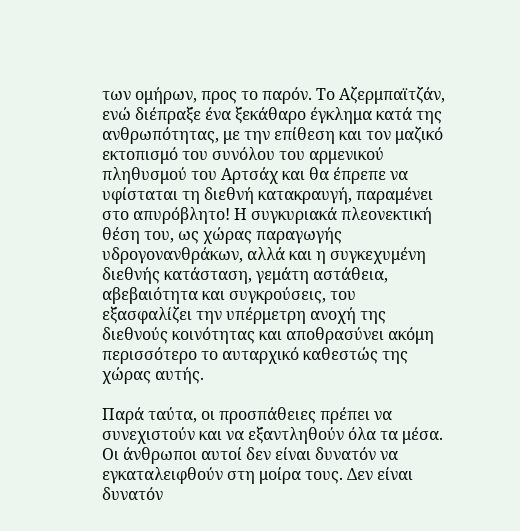των ομήρων, προς το παρόν. Το Αζερμπαϊτζάν, ενώ διέπραξε ένα ξεκάθαρο έγκλημα κατά της ανθρωπότητας, με την επίθεση και τον μαζικό εκτοπισμό του συνόλου του αρμενικού πληθυσμού του Αρτσάχ και θα έπρεπε να υφίσταται τη διεθνή κατακραυγή, παραμένει στο απυρόβλητο! Η συγκυριακά πλεονεκτική θέση του, ως χώρας παραγωγής υδρογονανθράκων, αλλά και η συγκεχυμένη διεθνής κατάσταση, γεμάτη αστάθεια, αβεβαιότητα και συγκρούσεις, του εξασφαλίζει την υπέρμετρη ανοχή της διεθνούς κοινότητας και αποθρασύνει ακόμη περισσότερο το αυταρχικό καθεστώς της χώρας αυτής.

Παρά ταύτα, οι προσπάθειες πρέπει να συνεχιστούν και να εξαντληθούν όλα τα μέσα. Οι άνθρωποι αυτοί δεν είναι δυνατόν να εγκαταλειφθούν στη μοίρα τους. Δεν είναι δυνατόν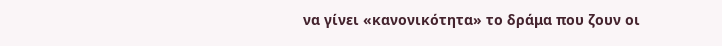να γίνει «κανονικότητα» το δράμα που ζουν οι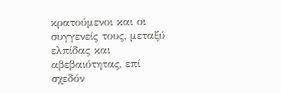κρατούμενοι και οι συγγενείς τους, μεταξύ ελπίδας και αβεβαιότητας, επί σχεδόν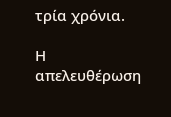τρία χρόνια.

Η απελευθέρωση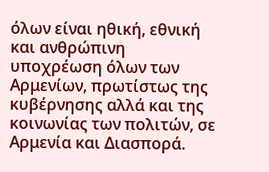όλων είναι ηθική, εθνική και ανθρώπινη υποχρέωση όλων των Αρμενίων, πρωτίστως της κυβέρνησης αλλά και της κοινωνίας των πολιτών, σε Αρμενία και Διασπορά.